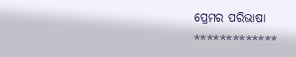ପ୍ରେମର ପରିଭାଷା
*************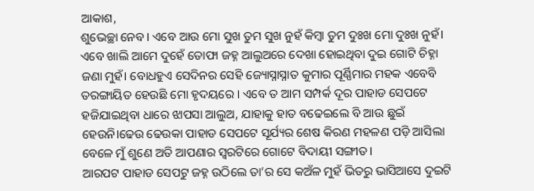ଆକାଶ,
ଶୁଭେଚ୍ଛା ନେବ। ଏବେ ଆଉ ମୋ ସୁଖ ତୁମ ସୁଖ ନୁହଁ କିମ୍ବା ତୁମ ଦୁଃଖ ମୋ ଦୁଃଖ ନୁହଁ। ଏବେ ଖାଲି ଆମେ ଦୁହେଁ ତୋଫା ଜହ୍ନ ଆଲୁଅରେ ଦେଖା ହୋଇଥିବା ଦୁଇ ଗୋଟି ଚିହ୍ନା ଜଣା ମୁହଁ। ବୋଧହୁଏ ସେଦିନର ସେହି ଜ୍ୟୋସ୍ନାସ୍ନାତ କୁମାର ପୂର୍ଣ୍ଣିମାର ମହକ ଏବେବି ତରଙ୍ଗାୟିତ ହେଉଛି ମୋ ହୃଦୟରେ । ଏବେ ତ ଆମ ସମ୍ପର୍କ ଦୂର ପାହାଡ ସେପଟେ ହଜିଯାଇଥିବା ଧାରେ ଝାପସା ଆଲୁଅ, ଯାହାକୁ ହାତ ବଢେଇଲେ ବି ଆଉ ଛୁଇଁ ହେଉନି।ଢେଉ ଢେଉକା ପାହାଡ ସେପଟେ ସୂର୍ଯ୍ୟର ଶେଷ କିରଣ ମହଳଣ ପଡ଼ି ଆସିଲା ବେଳେ ମୁଁ ଶୁଣେ ଅତି ଆପଣାର ସ୍ବରଟିରେ ଗୋଟେ ବିଦାୟୀ ସଙ୍ଗୀତ।
ଆରପଟ ପାହାଡ ସେପଟୁ ଜହ୍ନ ଉଠିଲେ ତା’ର ସେ କଅଁଳ ମୁହଁ ଭିତରୁ ଭାସିଆସେ ଦୁଇଟି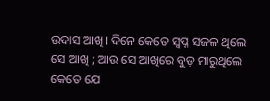ଉଦାସ ଆଖି। ଦିନେ କେତେ ସ୍ବପ୍ନ ସଜଳ ଥିଲେ ସେ ଆଖି ; ଆଉ ସେ ଆଖିରେ ବୁଡ଼ ମାରୁଥିଲେ କେତେ ଯେ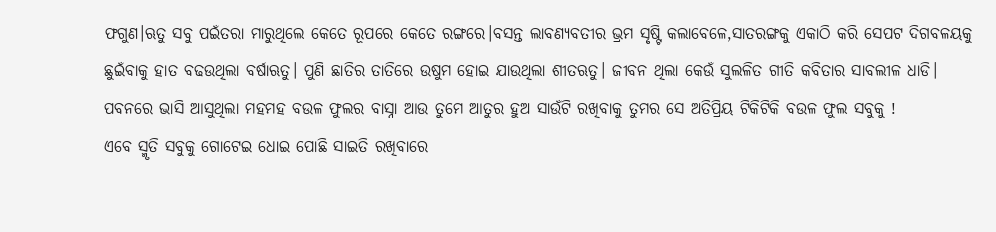ଫଗୁଣ।ଋତୁ ସବୁ ପଇଁତରା ମାରୁଥିଲେ କେତେ ରୂପରେ କେତେ ରଙ୍ଗରେ।ବସନ୍ତ ଲାବଣ୍ୟବତୀର ଭ୍ରମ ସୃଷ୍ଟି କଲାବେଳେ,ସାତରଙ୍ଗକୁ ଏକାଠି କରି ସେପଟ ଦିଗବଳୟକୁ ଛୁଇଁବାକୁ ହାତ ବଢଉଥିଲା ବର୍ଷାଋତୁ। ପୁଣି ଛାତିର ତାତିରେ ଉଷୁମ ହୋଇ ଯାଉଥିଲା ଶୀତଋତୁ। ଜୀବନ ଥିଲା କେଉଁ ସୁଲଳିତ ଗୀତି କବିତାର ସାବଲୀଳ ଧାଡି। ପବନରେ ଭାସି ଆସୁଥିଲା ମହମହ ବଉଳ ଫୁଲର ବାସ୍ନା ଆଉ ତୁମେ ଆତୁର ହୁଅ ସାଉଁଟି ରଖିବାକୁ ତୁମର ସେ ଅତିପ୍ରିୟ ଟିକିଟିକି ବଉଳ ଫୁଲ ସବୁକୁ !
ଏବେ ସ୍ମୃତି ସବୁକୁ ଗୋଟେଇ ଧୋଇ ପୋଛି ସାଇତି ରଖିବାରେ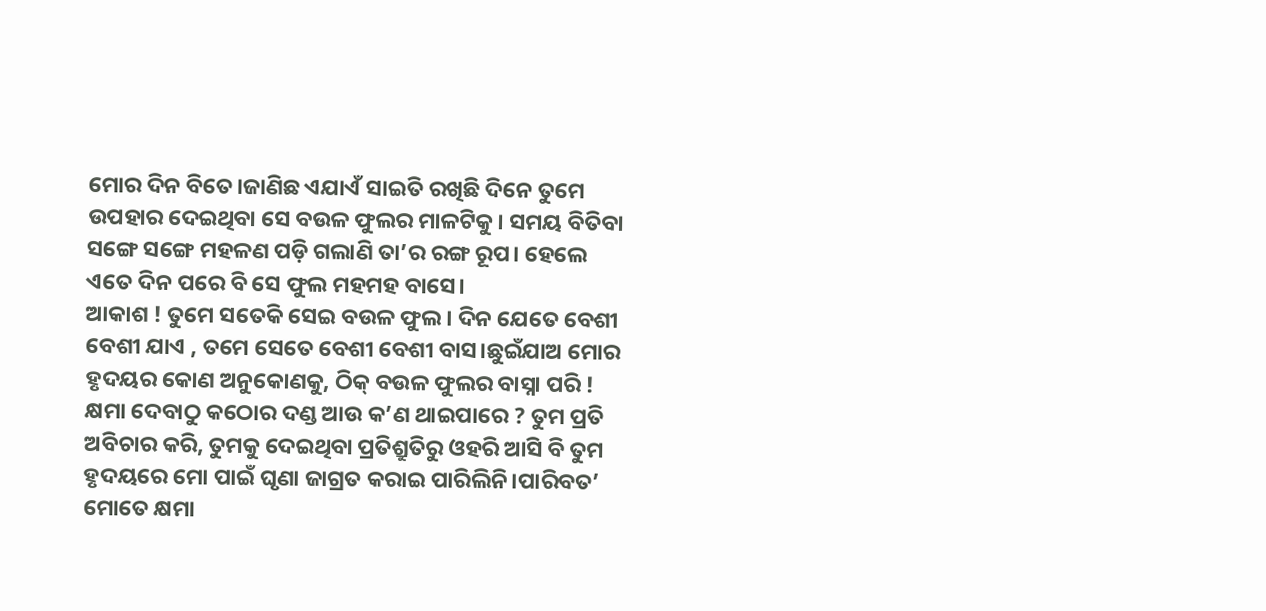ମୋର ଦିନ ବିତେ।ଜାଣିଛ ଏଯାଏଁ ସାଇତି ରଖିଛି ଦିନେ ତୁମେ ଉପହାର ଦେଇଥିବା ସେ ବଉଳ ଫୁଲର ମାଳଟିକୁ। ସମୟ ବିତିବା ସଙ୍ଗେ ସଙ୍ଗେ ମହଳଣ ପଡ଼ି ଗଲାଣି ତା’ର ରଙ୍ଗ ରୂପ। ହେଲେ ଏତେ ଦିନ ପରେ ବି ସେ ଫୁଲ ମହମହ ବାସେ।
ଆକାଶ ! ତୁମେ ସତେକି ସେଇ ବଉଳ ଫୁଲ। ଦିନ ଯେତେ ବେଶୀ ବେଶୀ ଯାଏ , ତମେ ସେତେ ବେଶୀ ବେଶୀ ବାସ।ଛୁଇଁଯାଅ ମୋର ହୃଦୟର କୋଣ ଅନୁକୋଣକୁ, ଠିକ୍ ବଉଳ ଫୁଲର ବାସ୍ନା ପରି ! କ୍ଷମା ଦେବାଠୁ କଠୋର ଦଣ୍ଡ ଆଉ କ’ଣ ଥାଇପାରେ ? ତୁମ ପ୍ରତି ଅବିଚାର କରି, ତୁମକୁ ଦେଇଥିବା ପ୍ରତିଶ୍ରୁତିରୁ ଓହରି ଆସି ବି ତୁମ ହୃଦୟରେ ମୋ ପାଇଁ ଘୃଣା ଜାଗ୍ରତ କରାଇ ପାରିଲିନି।ପାରିବତ’ ମୋତେ କ୍ଷମା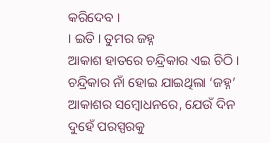କରିଦେବ ।
। ଇତି । ତୁମର ଜହ୍ନ
ଆକାଶ ହାତରେ ଚନ୍ଦ୍ରିକାର ଏଇ ଚିଠି। ଚନ୍ଦ୍ରିକାର ନାଁ ହୋଇ ଯାଇଥିଲା ‘ଜହ୍ନ’ ଆକାଶର ସମ୍ବୋଧନରେ, ଯେଉଁ ଦିନ ଦୁହେଁ ପରସ୍ପରକୁ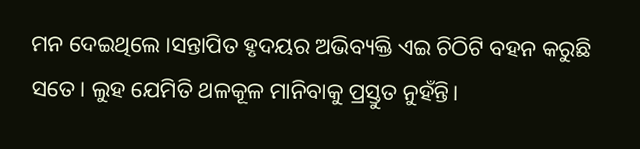ମନ ଦେଇଥିଲେ ।ସନ୍ତାପିତ ହୃଦୟର ଅଭିବ୍ୟକ୍ତି ଏଇ ଚିଠିଟି ବହନ କରୁଛି ସତେ। ଲୁହ ଯେମିତି ଥଳକୂଳ ମାନିବାକୁ ପ୍ରସ୍ତୁତ ନୁହଁନ୍ତି।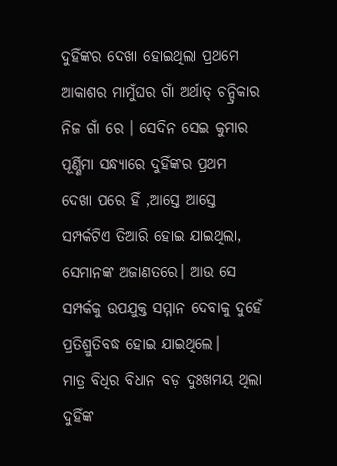ଦୁହିଁଙ୍କର ଦେଖା ହୋଇଥିଲା ପ୍ରଥମେ ଆକାଶର ମାମୁଁଘର ଗାଁ ଅର୍ଥାତ୍ ଚନ୍ଦ୍ରିକାର ନିଜ ଗାଁ ରେ । ସେଦିନ ସେଇ କୁମାର ପୂର୍ଣ୍ଣିମା ସନ୍ଧ୍ୟାରେ ଦୁହିଁଙ୍କର ପ୍ରଥମ ଦେଖା ପରେ ହିଁ ,ଆସ୍ତେ ଆସ୍ତେ ସମ୍ପର୍କଟିଏ ତିଆରି ହୋଇ ଯାଇଥିଲା, ସେମାନଙ୍କ ଅଜାଣତରେ। ଆଉ ସେ ସମ୍ପର୍କକୁ ଉପଯୁକ୍ତ ସମ୍ମାନ ଦେବାକୁ ଦୁହେଁ ପ୍ରତିଶ୍ରୁତିବଦ୍ଧ ହୋଇ ଯାଇଥିଲେ।
ମାତ୍ର ବିଧିର ବିଧାନ ବଡ଼ ଦୁଃଖମୟ ଥିଲା ଦୁହିଁଙ୍କ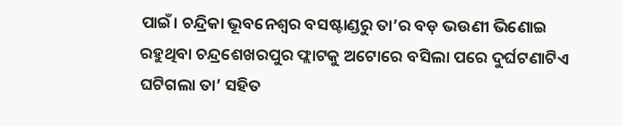ପାଇଁ। ଚନ୍ଦ୍ରିକା ଭୂବନେଶ୍ବର ବସଷ୍ଟାଣ୍ଡରୁ ତା’ର ବଡ଼ ଭଉଣୀ ଭିଣୋଇ ରହୁଥିବା ଚନ୍ଦ୍ରଶେଖରପୁର ଫ୍ଲାଟକୁ ଅଟୋରେ ବସିଲା ପରେ ଦୁର୍ଘଟଣାଟିଏ ଘଟିଗଲା ତା’ ସହିତ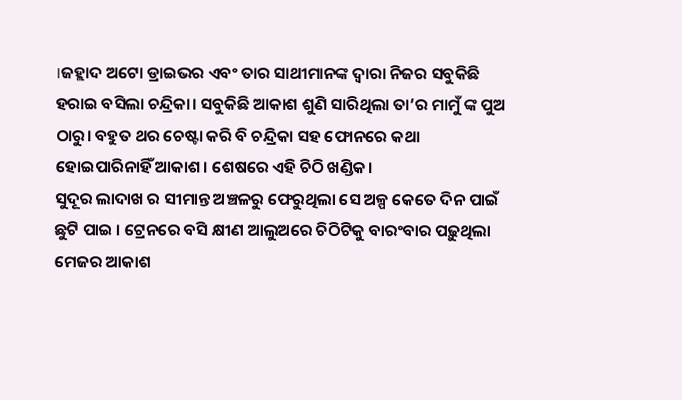।ଜହ୍ଲାଦ ଅଟୋ ଡ୍ରାଇଭର ଏବଂ ତାର ସାଥୀମାନଙ୍କ ଦ୍ବାରା ନିଜର ସବୁକିଛି ହରାଇ ବସିଲା ଚନ୍ଦ୍ରିକା। ସବୁକିଛି ଆକାଶ ଶୁଣି ସାରିଥିଲା ତା’ର ମାମୁଁ ଙ୍କ ପୁଅ ଠାରୁ। ବହୁତ ଥର ଚେଷ୍ଟା କରି ବି ଚନ୍ଦ୍ରିକା ସହ ଫୋନରେ କଥା ହୋଇପାରିନାହିଁ ଆକାଶ। ଶେଷରେ ଏହି ଚିଠି ଖଣ୍ଡିକ।
ସୁଦୂର ଲାଦାଖ ର ସୀମାନ୍ତ ଅଞ୍ଚଳରୁ ଫେରୁଥିଲା ସେ ଅଳ୍ପ କେତେ ଦିନ ପାଇଁ ଛୁଟି ପାଇ । ଟ୍ରେନରେ ବସି କ୍ଷୀଣ ଆଲୁଅରେ ଚିଠିଟିକୁ ବାରଂବାର ପଢ଼ୁଥିଲା ମେଜର ଆକାଶ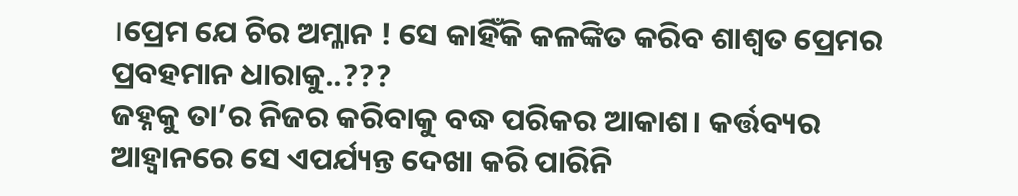।ପ୍ରେମ ଯେ ଚିର ଅମ୍ଳାନ ! ସେ କାହିଁକି କଳଙ୍କିତ କରିବ ଶାଶ୍ବତ ପ୍ରେମର ପ୍ରବହମାନ ଧାରାକୁ..???
ଜହ୍ନକୁ ତା’ର ନିଜର କରିବାକୁ ବଦ୍ଧ ପରିକର ଆକାଶ। କର୍ତ୍ତବ୍ୟର ଆହ୍ଵାନରେ ସେ ଏପର୍ଯ୍ୟନ୍ତ ଦେଖା କରି ପାରିନି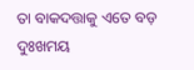ତା ବାକଦତ୍ତାକୁ ଏତେ ବଡ଼ ଦୁଃଖମୟ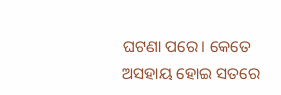ଘଟଣା ପରେ। କେତେ ଅସହାୟ ହୋଇ ସତରେ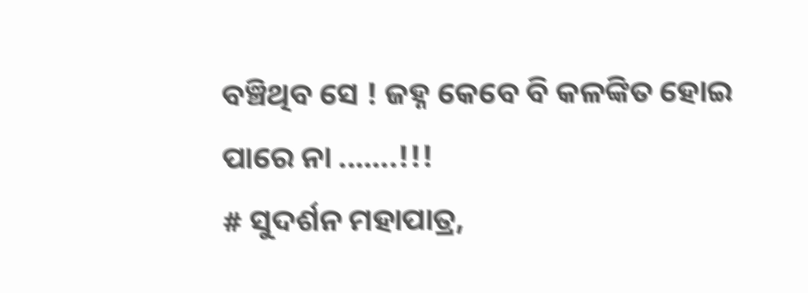ବଞ୍ଚିଥିବ ସେ ! ଜହ୍ନ କେବେ ବି କଳଙ୍କିତ ହୋଇ ପାରେ ନା ..…..!!!
# ସୁଦର୍ଶନ ମହାପାତ୍ର,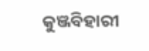କୁଞ୍ଜବିହାରୀ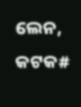ଲେନ, କଟକ#